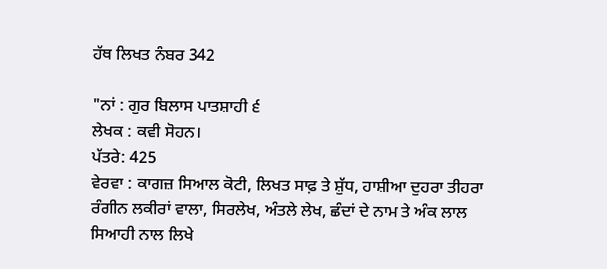ਹੱਥ ਲਿਖਤ ਨੰਬਰ 342

"ਨਾਂ : ਗੁਰ ਬਿਲਾਸ ਪਾਤਸ਼ਾਹੀ ੬
ਲੇਖਕ : ਕਵੀ ਸੋਹਨ।
ਪੱਤਰੇ: 425
ਵੇਰਵਾ : ਕਾਗਜ਼ ਸਿਆਲ ਕੋਟੀ, ਲਿਖਤ ਸਾਫ਼ ਤੇ ਸ਼ੁੱਧ, ਹਾਸ਼ੀਆ ਦੁਹਰਾ ਤੀਹਰਾ ਰੰਗੀਨ ਲਕੀਰਾਂ ਵਾਲਾ, ਸਿਰਲੇਖ, ਅੰਤਲੇ ਲੇਖ, ਛੰਦਾਂ ਦੇ ਨਾਮ ਤੇ ਅੰਕ ਲਾਲ ਸਿਆਹੀ ਨਾਲ ਲਿਖੇ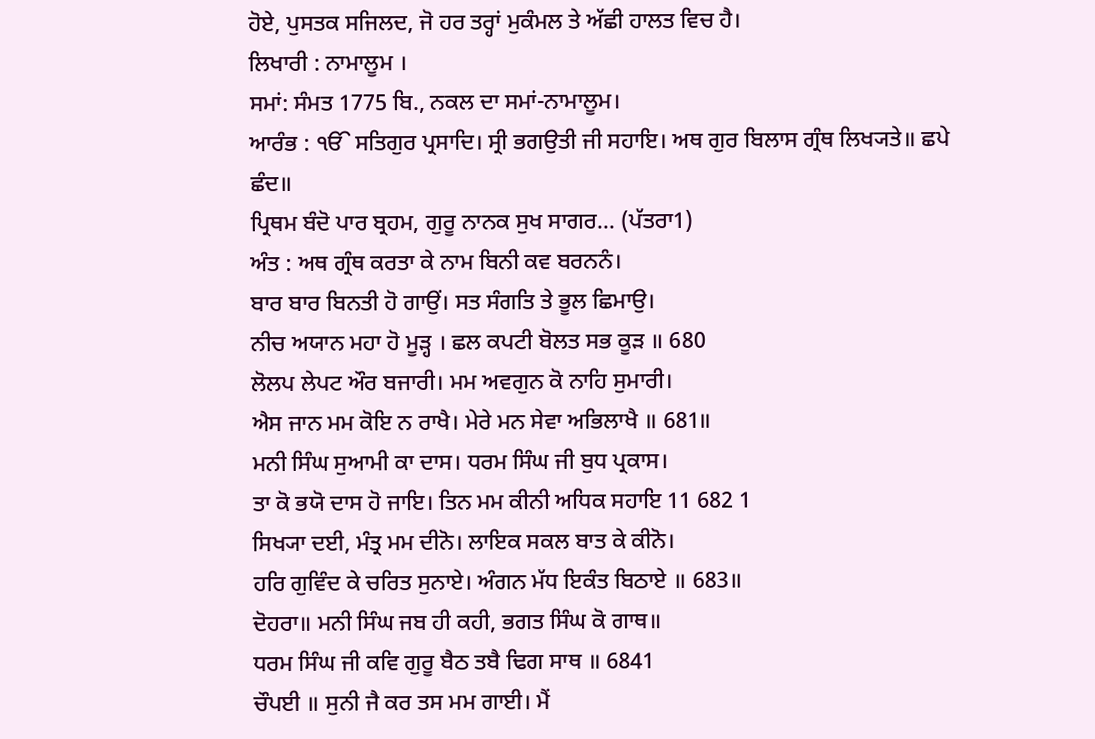ਹੋਏ, ਪੁਸਤਕ ਸਜਿਲਦ, ਜੋ ਹਰ ਤਰ੍ਹਾਂ ਮੁਕੰਮਲ ਤੇ ਅੱਛੀ ਹਾਲਤ ਵਿਚ ਹੈ।
ਲਿਖਾਰੀ : ਨਾਮਾਲੂਮ ।
ਸਮਾਂ: ਸੰਮਤ 1775 ਬਿ., ਨਕਲ ਦਾ ਸਮਾਂ-ਨਾਮਾਲੂਮ।
ਆਰੰਭ : ੴ ਸਤਿਗੁਰ ਪ੍ਰਸਾਦਿ। ਸ੍ਰੀ ਭਗਉਤੀ ਜੀ ਸਹਾਇ। ਅਥ ਗੁਰ ਬਿਲਾਸ ਗ੍ਰੰਥ ਲਿਖ੍ਯਤੇ॥ ਛਪੇ ਛੰਦ॥
ਪ੍ਰਿਥਮ ਬੰਦੋ ਪਾਰ ਬ੍ਰਹਮ, ਗੁਰੂ ਨਾਨਕ ਸੁਖ ਸਾਗਰ... (ਪੱਤਰਾ1)
ਅੰਤ : ਅਥ ਗ੍ਰੰਥ ਕਰਤਾ ਕੇ ਨਾਮ ਬਿਨੀ ਕਵ ਬਰਨਨੰ।
ਬਾਰ ਬਾਰ ਬਿਨਤੀ ਹੋ ਗਾਉਂ। ਸਤ ਸੰਗਤਿ ਤੇ ਭੂਲ ਛਿਮਾਉ।
ਨੀਚ ਅਯਾਨ ਮਹਾ ਹੋ ਮੂੜ੍ਹ । ਛਲ ਕਪਟੀ ਬੋਲਤ ਸਭ ਕੂੜ ॥ 680
ਲੋਲਪ ਲੇਪਟ ਔਰ ਬਜਾਰੀ। ਮਮ ਅਵਗੁਨ ਕੋ ਨਾਹਿ ਸੁਮਾਰੀ।
ਐਸ ਜਾਨ ਮਮ ਕੋਇ ਨ ਰਾਖੈ। ਮੇਰੇ ਮਨ ਸੇਵਾ ਅਭਿਲਾਖੈ ॥ 681॥
ਮਨੀ ਸਿੰਘ ਸੁਆਮੀ ਕਾ ਦਾਸ। ਧਰਮ ਸਿੰਘ ਜੀ ਬੁਧ ਪ੍ਰਕਾਸ।
ਤਾ ਕੋ ਭਯੋ ਦਾਸ ਹੋ ਜਾਇ। ਤਿਨ ਮਮ ਕੀਨੀ ਅਧਿਕ ਸਹਾਇ 11 682 1
ਸਿਖ੍ਯਾ ਦਈ, ਮੰਤ੍ਰ ਮਮ ਦੀਨੋ। ਲਾਇਕ ਸਕਲ ਬਾਤ ਕੇ ਕੀਨੋ।
ਹਰਿ ਗੁਵਿੰਦ ਕੇ ਚਰਿਤ ਸੁਨਾਏ। ਅੰਗਨ ਮੱਧ ਇਕੰਤ ਬਿਠਾਏ ॥ 683॥
ਦੋਹਰਾ॥ ਮਨੀ ਸਿੰਘ ਜਬ ਹੀ ਕਹੀ, ਭਗਤ ਸਿੰਘ ਕੋ ਗਾਥ॥
ਧਰਮ ਸਿੰਘ ਜੀ ਕਵਿ ਗੁਰੂ ਬੈਠ ਤਬੈ ਢਿਗ ਸਾਥ ॥ 6841
ਚੌਪਈ ॥ ਸੁਨੀ ਜੈ ਕਰ ਤਸ ਮਮ ਗਾਈ। ਮੈਂ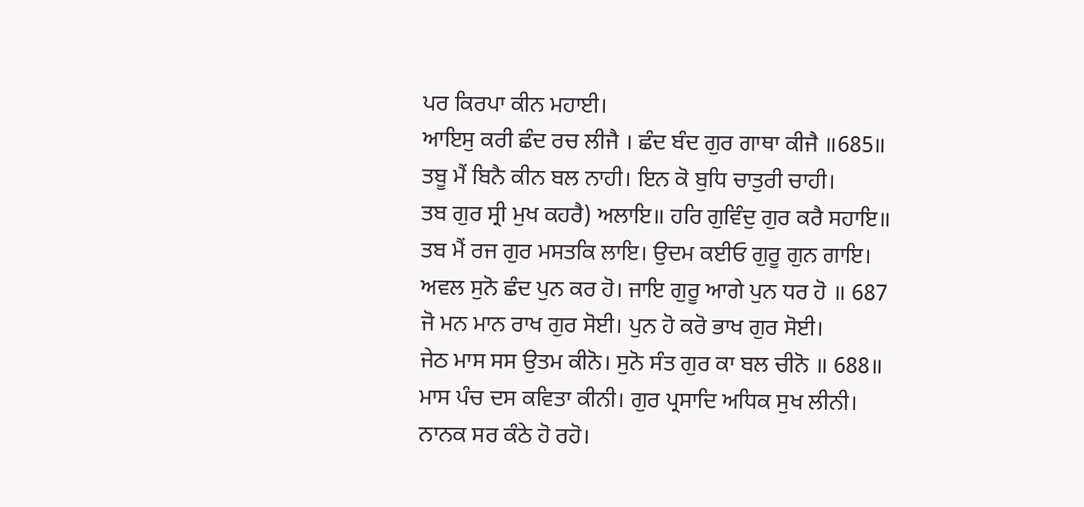ਪਰ ਕਿਰਪਾ ਕੀਨ ਮਹਾਈ।
ਆਇਸੁ ਕਰੀ ਛੰਦ ਰਚ ਲੀਜੈ । ਛੰਦ ਬੰਦ ਗੁਰ ਗਾਥਾ ਕੀਜੈ ॥685॥
ਤਬੂ ਮੈਂ ਬਿਨੈ ਕੀਨ ਬਲ ਨਾਹੀ। ਇਨ ਕੋ ਬੁਧਿ ਚਾਤੁਰੀ ਚਾਹੀ।
ਤਬ ਗੁਰ ਸ੍ਰੀ ਮੁਖ ਕਹਰੈ) ਅਲਾਇ॥ ਹਰਿ ਗੁਵਿੰਦੁ ਗੁਰ ਕਰੈ ਸਹਾਇ॥
ਤਬ ਮੈਂ ਰਜ ਗੁਰ ਮਸਤਕਿ ਲਾਇ। ਉਦਮ ਕਈਓ ਗੁਰੂ ਗੁਨ ਗਾਇ।
ਅਵਲ ਸੁਨੋ ਛੰਦ ਪੁਨ ਕਰ ਹੋ। ਜਾਇ ਗੁਰੂ ਆਗੇ ਪੁਨ ਧਰ ਹੋ ॥ 687
ਜੋ ਮਨ ਮਾਨ ਰਾਖ ਗੁਰ ਸੋਈ। ਪੁਨ ਹੋ ਕਰੋ ਭਾਖ ਗੁਰ ਸੋਈ।
ਜੇਠ ਮਾਸ ਸਸ ਉਤਮ ਕੀਨੋ। ਸੁਨੋ ਸੰਤ ਗੁਰ ਕਾ ਬਲ ਚੀਨੋ ॥ 688॥
ਮਾਸ ਪੰਚ ਦਸ ਕਵਿਤਾ ਕੀਨੀ। ਗੁਰ ਪ੍ਰਸਾਦਿ ਅਧਿਕ ਸੁਖ ਲੀਨੀ।
ਨਾਨਕ ਸਰ ਕੰਠੇ ਹੋ ਰਹੋ।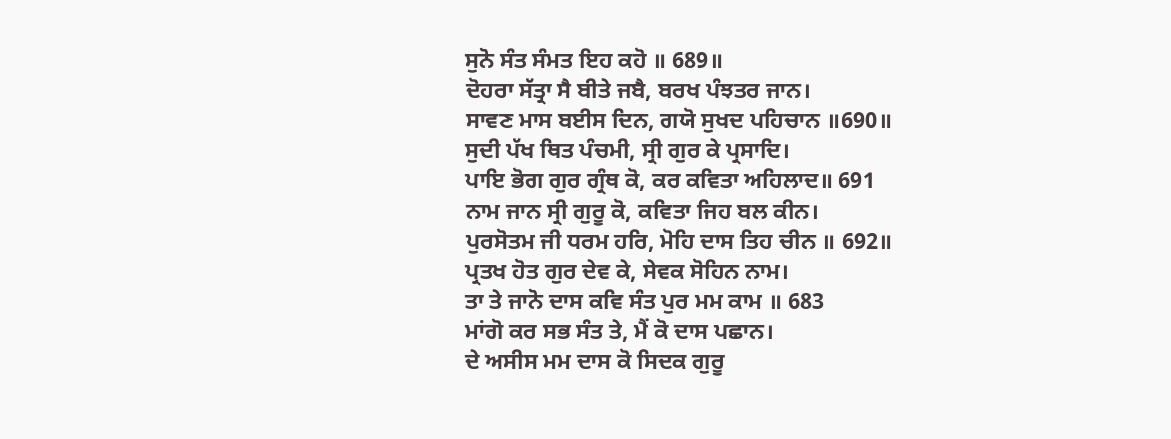ਸੁਨੋ ਸੰਤ ਸੰਮਤ ਇਹ ਕਹੋ ॥ 689॥
ਦੋਹਰਾ ਸੱਤ੍ਰਾ ਸੈ ਬੀਤੇ ਜਬੈ, ਬਰਖ ਪੰਝਤਰ ਜਾਨ।
ਸਾਵਣ ਮਾਸ ਬਈਸ ਦਿਨ, ਗਯੋ ਸੁਖਦ ਪਹਿਚਾਨ ॥690॥
ਸੁਦੀ ਪੱਖ ਥਿਤ ਪੰਚਮੀ, ਸ੍ਰੀ ਗੁਰ ਕੇ ਪ੍ਰਸਾਦਿ।
ਪਾਇ ਭੋਗ ਗੁਰ ਗ੍ਰੰਥ ਕੋ, ਕਰ ਕਵਿਤਾ ਅਹਿਲਾਦ॥ 691
ਨਾਮ ਜਾਨ ਸ੍ਰੀ ਗੁਰੂ ਕੋ, ਕਵਿਤਾ ਜਿਹ ਬਲ ਕੀਨ।
ਪੁਰਸੋਤਮ ਜੀ ਧਰਮ ਹਰਿ, ਮੋਹਿ ਦਾਸ ਤਿਹ ਚੀਨ ॥ 692॥
ਪ੍ਰਤਖ ਹੋਤ ਗੁਰ ਦੇਵ ਕੇ, ਸੇਵਕ ਸੋਹਿਨ ਨਾਮ।
ਤਾ ਤੇ ਜਾਨੋ ਦਾਸ ਕਵਿ ਸੰਤ ਪੁਰ ਮਮ ਕਾਮ ॥ 683
ਮਾਂਗੋ ਕਰ ਸਭ ਸੰਤ ਤੇ, ਮੈਂ ਕੋ ਦਾਸ ਪਛਾਨ।
ਦੇ ਅਸੀਸ ਮਮ ਦਾਸ ਕੋ ਸਿਦਕ ਗੁਰੂ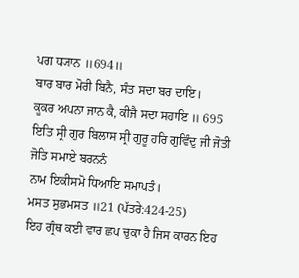ਪਗ ਧ੍ਯਾਨ ॥694॥
ਬਾਰ ਬਾਰ ਮੋਰੀ ਬਿਨੈ, ਸੰਤ ਸਦਾ ਬਰ ਦਾਇ।
ਕੂਕਰ ਅਪਨਾ ਜਾਨ ਕੈ, ਕੀਜੈ ਸਦਾ ਸਹਾਇ ॥ 695
ਇਤਿ ਸ੍ਰੀ ਗੁਰ ਬਿਲਾਸ ਸ੍ਰੀ ਗੁਰੂ ਹਰਿ ਗੁਵਿੰਦੁ ਜੀ ਜੋਤੀ ਜੋਤਿ ਸਮਾਏ ਬਰਨਨੰ
ਨਾਮ ਇਕੀਸਮੋ ਧਿਆਇ ਸਮਾਪਤੰ।
ਮਸਤ ਸੁਭਮਸਤ ॥21 (ਪੱਤਰੇ:424-25)
ਇਹ ਗ੍ਰੰਥ ਕਈ ਵਾਰ ਛਪ ਚੁਕਾ ਹੈ ਜਿਸ ਕਾਰਨ ਇਹ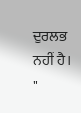ਦੁਰਲਭ ਨਹੀਂ ਹੈ।
"